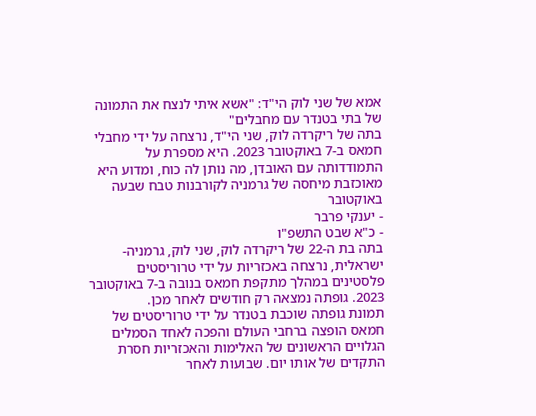אמא של שני לוק הי"ד: "אשא איתי לנצח את התמונה של בתי בטנדר עם מחבלים"
בתה של ריקרדה לוק, שני הי"ד, נרצחה על ידי מחבלי חמאס ב-7 באוקטובר 2023. היא מספרת על התמודדותה עם האובדן, מה נותן לה כוח, ומדוע היא מאוכזבת מיחסה של גרמניה לקורבנות טבח שבעה באוקטובר
- יענקי פרבר
- כ"א שבט התשפ"ו
בתה בת ה-22 של ריקרדה לוק, שני לוק, גרמניה-ישראלית, נרצחה באכזריות על ידי טרוריסטים פלסטינים במהלך מתקפת חמאס בנובה ב-7 באוקטובר 2023. גופתה נמצאה רק חודשים לאחר מכן.
תמונת גופתה שוכבת בטנדר על ידי טרוריסטים של חמאס הופצה ברחבי העולם והפכה לאחד הסמלים הגלויים הראשונים של האלימות והאכזריות חסרת התקדים של אותו יום. שבועות לאחר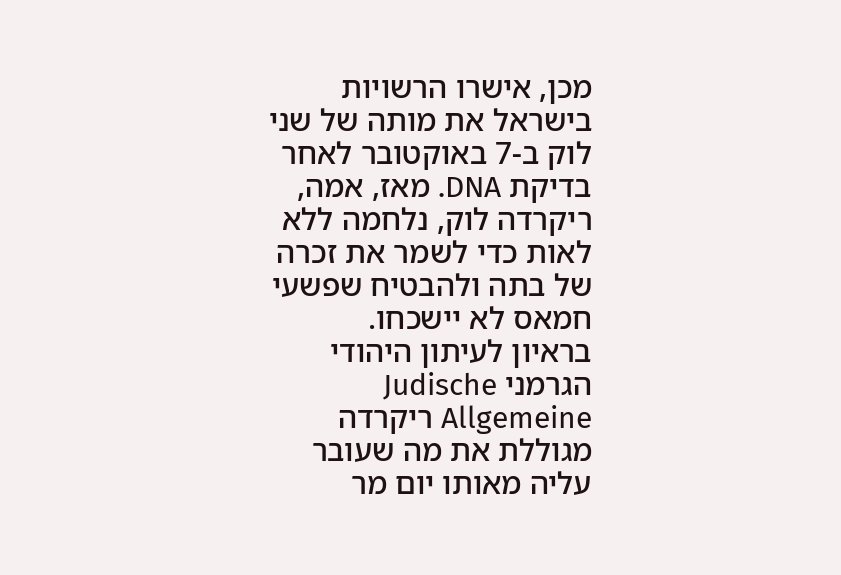מכן, אישרו הרשויות בישראל את מותה של שני לוק ב-7 באוקטובר לאחר בדיקת DNA. מאז, אמה, ריקרדה לוק, נלחמה ללא לאות כדי לשמר את זכרה של בתה ולהבטיח שפשעי חמאס לא יישכחו.
בראיון לעיתון היהודי הגרמני Judische Allgemeine ריקרדה מגוללת את מה שעובר עליה מאותו יום מר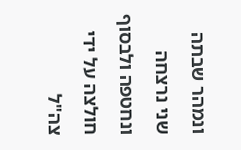ונמהר שבתה שני נרצחה ונחטפה ולבסוף חולצה על ידי צה"ל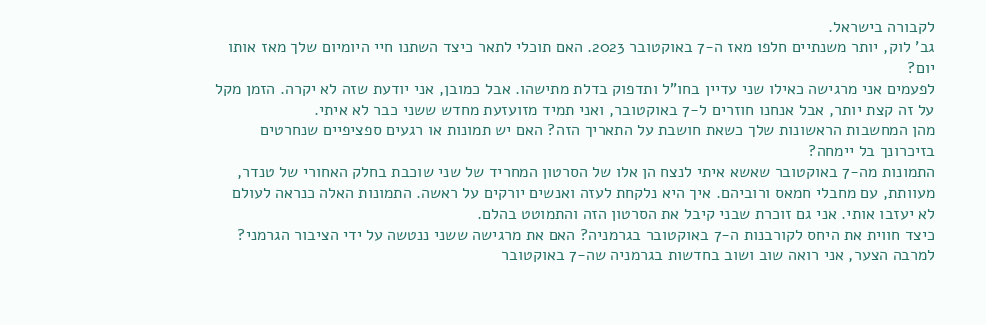לקבורה בישראל.
גב' לוק, יותר משנתיים חלפו מאז ה-7 באוקטובר 2023. האם תוכלי לתאר כיצד השתנו חיי היומיום שלך מאז אותו יום?
לפעמים אני מרגישה כאילו שני עדיין בחו"ל ותדפוק בדלת מתישהו. אבל כמובן, אני יודעת שזה לא יקרה. הזמן מקל על זה קצת יותר, אבל אנחנו חוזרים ל-7 באוקטובר, ואני תמיד מזועזעת מחדש ששני כבר לא איתי.
מהן המחשבות הראשונות שלך כשאת חושבת על התאריך הזה? האם יש תמונות או רגעים ספציפיים שנחרטים בזיכרונך בל יימחה?
התמונות מה-7 באוקטובר שאשא איתי לנצח הן אלו של הסרטון המחריד של שני שוכבת בחלק האחורי של טנדר, מעוותת, עם מחבלי חמאס ורוביהם. איך היא נלקחת לעזה ואנשים יורקים על ראשה. התמונות האלה כנראה לעולם לא יעזבו אותי. אני גם זוכרת שבני קיבל את הסרטון הזה והתמוטט בהלם.
כיצד חווית את היחס לקורבנות ה-7 באוקטובר בגרמניה? האם את מרגישה ששני ננטשה על ידי הציבור הגרמני?
למרבה הצער, אני רואה שוב ושוב בחדשות בגרמניה שה-7 באוקטובר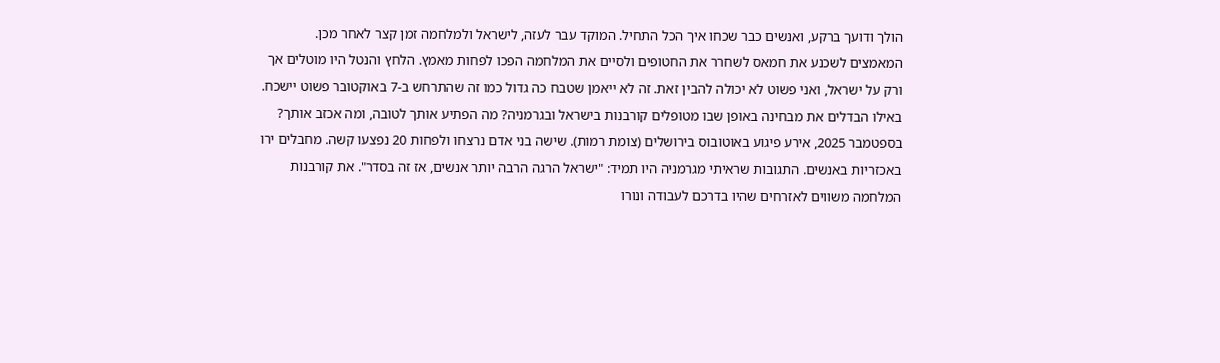הולך ודועך ברקע, ואנשים כבר שכחו איך הכל התחיל. המוקד עבר לעזה, לישראל ולמלחמה זמן קצר לאחר מכן. המאמצים לשכנע את חמאס לשחרר את החטופים ולסיים את המלחמה הפכו לפחות מאמץ. הלחץ והנטל היו מוטלים אך ורק על ישראל, ואני פשוט לא יכולה להבין זאת. זה לא ייאמן שטבח כה גדול כמו זה שהתרחש ב-7 באוקטובר פשוט יישכח.
באילו הבדלים את מבחינה באופן שבו מטופלים קורבנות בישראל ובגרמניה? מה הפתיע אותך לטובה, ומה אכזב אותך?
בספטמבר 2025, אירע פיגוע באוטובוס בירושלים (צומת רמות). שישה בני אדם נרצחו ולפחות 20 נפצעו קשה. מחבלים ירו באכזריות באנשים. התגובות שראיתי מגרמניה היו תמיד: "ישראל הרגה הרבה יותר אנשים, אז זה בסדר". את קורבנות המלחמה משווים לאזרחים שהיו בדרכם לעבודה ונורו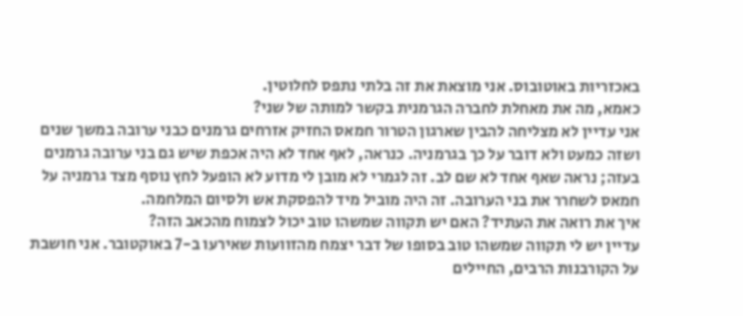באכזריות באוטובוס. אני מוצאת את זה בלתי נתפס לחלוטין.
כאמא, מה את מאחלת לחברה הגרמנית בקשר למותה של שני?
אני עדיין לא מצליחה להבין שארגון הטרור חמאס החזיק אזרחים גרמנים כבני ערובה במשך שנים ושזה כמעט ולא דובר על כך בגרמניה. כנראה, לאף אחד לא היה אכפת שיש גם בני ערובה גרמנים בעזה; נראה שאף אחד לא שם לב. זה לגמרי לא מובן לי מדוע לא הופעל לחץ נוסף מצד גרמניה על חמאס לשחרר את בני הערובה. זה היה מוביל מיד להפסקת אש ולסיום המלחמה.
איך את רואה את העתיד? האם יש תקווה שמשהו טוב יכול לצמוח מהכאב הזה?
עדיין יש לי תקווה שמשהו טוב בסופו של דבר יצמח מהזוועות שאירעו ב-7 באוקטובר. אני חושבת על הקורבנות הרבים, החיילים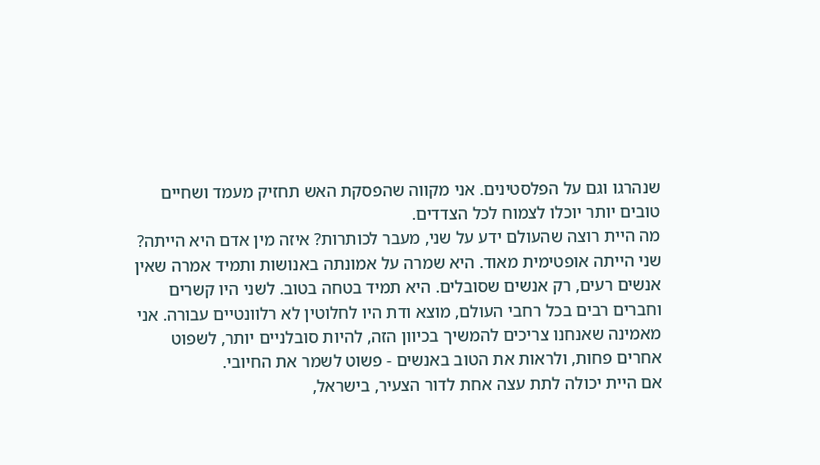שנהרגו וגם על הפלסטינים. אני מקווה שהפסקת האש תחזיק מעמד ושחיים טובים יותר יוכלו לצמוח לכל הצדדים.
מה היית רוצה שהעולם ידע על שני, מעבר לכותרות? איזה מין אדם היא הייתה?
שני הייתה אופטימית מאוד. היא שמרה על אמונתה באנושות ותמיד אמרה שאין אנשים רעים, רק אנשים שסובלים. היא תמיד בטחה בטוב. לשני היו קשרים וחברים רבים בכל רחבי העולם, מוצא ודת היו לחלוטין לא רלוונטיים עבורה. אני מאמינה שאנחנו צריכים להמשיך בכיוון הזה, להיות סובלניים יותר, לשפוט אחרים פחות, ולראות את הטוב באנשים - פשוט לשמר את החיובי.
אם היית יכולה לתת עצה אחת לדור הצעיר, בישראל,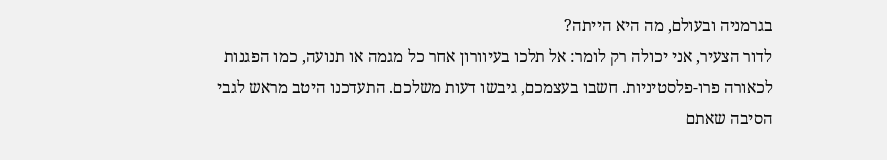בגרמניה ובעולם, מה היא הייתה?
לדור הצעיר, אני יכולה רק לומר: אל תלכו בעיוורון אחר כל מגמה או תנועה, כמו הפגנות לכאורה פרו-פלסטיניות. חשבו בעצמכם, גיבשו דעות משלכם. התעדכנו היטב מראש לגבי הסיבה שאתם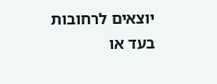יוצאים לרחובות בעד או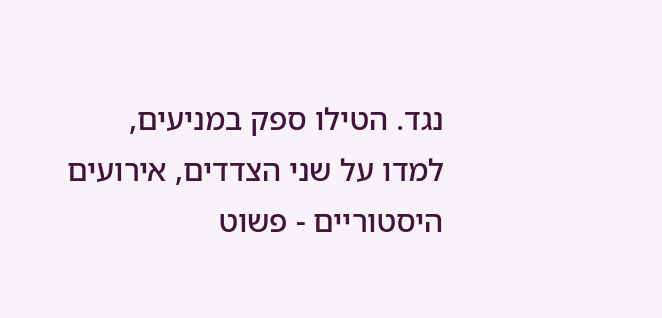נגד. הטילו ספק במניעים, למדו על שני הצדדים, אירועים היסטוריים - פשוט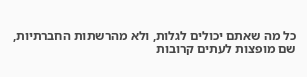כל מה שאתם יכולים לגלות, ולא מהרשתות החברתיות, שם מופצות לעתים קרובות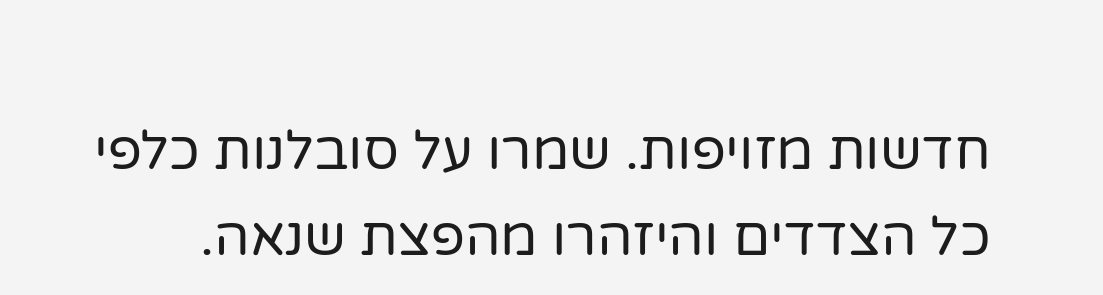חדשות מזויפות. שמרו על סובלנות כלפי כל הצדדים והיזהרו מהפצת שנאה.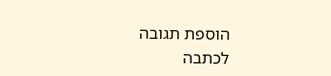הוספת תגובה
לכתבה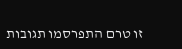זו טרם התפרסמו תגובות